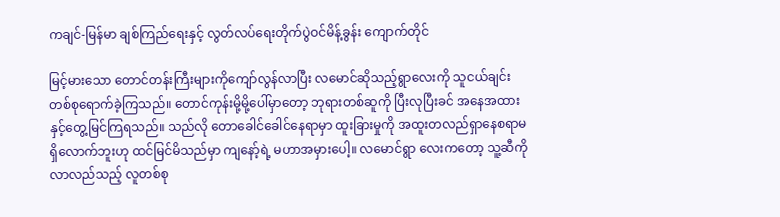ကချင်-မြန်မာ ချစ်ကြည်ရေးနှင့် လွတ်လပ်ရေးတိုက်ပွဲဝင်မိန့်ခွန်း ကျောက်တိုင်

မြင့်မားသော တောင်တန်းကြီးများကိုကျော်လွန်လာပြီး လမောင်ဆိုသည့်ရွာလေးကို သူငယ်ချင်းတစ်စုရောက်ခဲ့ကြသည်။ တောင်ကုန်းမို့မို့ပေါ်မှာတော့ ဘုရားတစ်ဆူကို ပြီးလုပြီးခင် အနေအထားနှင့်တွေ့မြင်ကြရသည်။ သည်လို တောခေါင်ခေါင်နေရာမှာ ထူးခြားမှုကို အထူးတလည်ရှာနေစရာမရှိလောက်ဘူးဟု ထင်မြင်မိသည်မှာ ကျနော့်ရဲ့ မဟာအမှားပေါ့။ လမောင်ရွာ လေးကတော့ သူ့ဆီကို လာလည်သည့် လူတစ်စု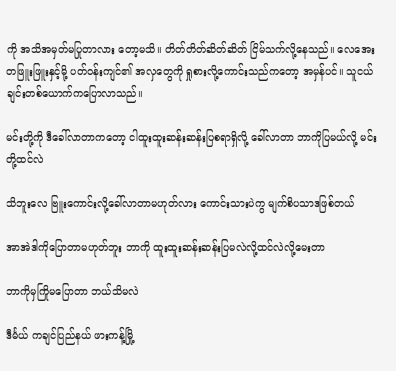ကို အသိအမှတ်မပြုတာလား တော့မသိ။ တိတ်တိတ်ဆိတ်ဆိတ် ငြိမ်သက်လို့နေသည်။ လေအေးတဖြူးဖြူးနှင့်မို့ ပတ်ဝန်းကျင်၏ အလှတွေကို ရှုစားလို့ကောင်းသည်ကတော့ အမှန်ပင်။ သူငယ်ချင်းတစ်ယောက်ကပြောလာသည်။

မင်းတို့ကို ဒီခေါ်လာတာကတော့ ငါထူးထူးဆန်းဆန်းပြစရာရှိလို့ ခေါ်လာတာ ဘာကိုပြမယ်လို့ မင်းတို့ထင်လဲ

သိဘူးလေ ဗြူးကောင်းလို့ခေါ်လာတာမဟုတ်လား ကောင်းသားပဲကွ မျက်စိပသာဒဖြစ်တယ်

အာအဲဒါကိုပြောတာမဟုတ်ဘူး ဘာကို ထူးထူးဆန်းဆန်းပြမလဲလို့ထင်လဲလို့မေးတာ

ဘာကိုမှကြိုမပြောတာ ဘယ်သိမလဲ

ဒီင်္မယ် ကချင်ပြည်နယ် ဖားကန့်မြို့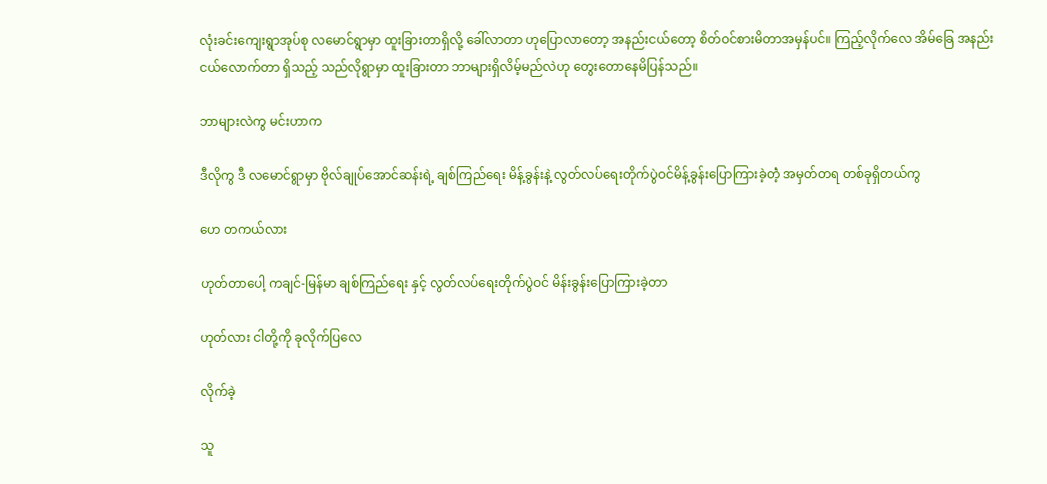လုံးခင်းကျေးရွာအုပ်စု လမောင်ရွာမှာ ထူးခြားတာရှိလို့ ခေါ်လာတာ ဟုပြောလာတော့ အနည်းငယ်တော့ စိတ်ဝင်စားမိတာအမှန်ပင်။ ကြည့်လိုက်လေ အိမ်ခြေ အနည်းငယ်လောက်တာ ရှိသည့် သည်လိုရွာမှာ ထူးခြားတာ ဘာများရှိလိမ့်မည်လဲဟု တွေးတောနေမိပြန်သည်။

ဘာများလဲကွ မင်းဟာက

ဒီလိုကွ ဒီ လမောင်ရွာမှာ ဗိုလ်ချုပ်အောင်ဆန်းရဲ့ ချစ်ကြည်ရေး မိန့်ခွန်းနဲ့ လွတ်လပ်ရေးတိုက်ပွဲဝင်မိန့်ခွန်းပြောကြားခဲ့တဲံ့ အမှတ်တရ တစ်ခုရှိတယ်ကွ

ဟေ တကယ်လား

ဟုတ်တာပေါ့ ကချင်-မြန်မာ ချစ်ကြည်ရေး နှင့် လွတ်လပ်ရေးတိုက်ပွဲဝင် မိန်းခွန်းပြောကြားခဲ့တာ

ဟုတ်လား ငါတို့ကို ခုလိုက်ပြလေ

လိုက်ခဲ့

သူ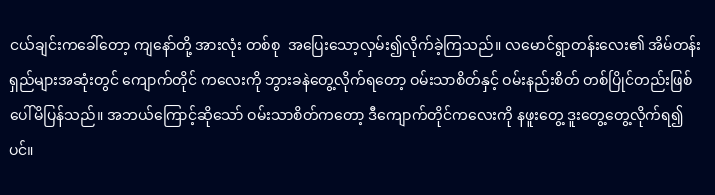ငယ်ချင်းကခေါ်တော့ ကျနော်တို့ အားလုံး တစ်စု  အပြေးသော့လှမ်း၍လိုက်ခဲ့ကြသည်။ လမောင်ရွာတန်းလေး၏ အိမ်တန်းရှည်များအဆုံးတွင် ကျောက်တိုင် ကလေးကို ဘွားခနဲတွေ့လိုက်ရတော့ ဝမ်းသာစိတ်နှင့် ဝမ်းနည်းစိတ် တစ်ပြိုင်တည်းဖြစ်ပေါ်မိပြန်သည်။ အဘယ်ကြောင့်ဆိုသော် ဝမ်းသာစိတ်ကတော့ ဒီကျောက်တိုင်ကလေးကို နဖူးတွေ့ ဒူးတွေ့တွေ့လိုက်ရ၍ပင်။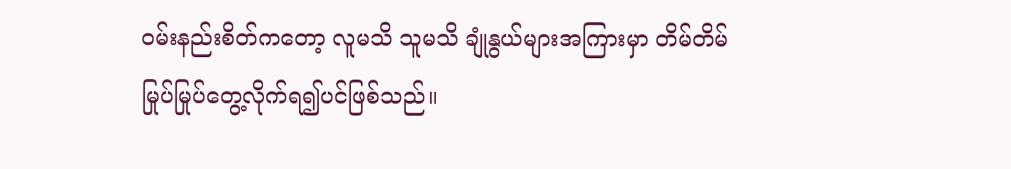ဝမ်းနည်းစိတ်ကတော့ လူမသိ သူမသိ ချုံနွယ်များအကြားမှာ တိမ်တိမ်မြုပ်မြုပ်တွေ့လိုက်ရ၍ပင်ဖြစ်သည်။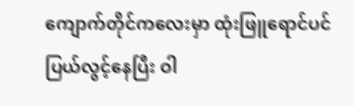ကျောက်တိုင်ကလေးမှာ ထုံးဖြူရောင်ပင် ပြယ်လွင့်နေပြီး ဝါ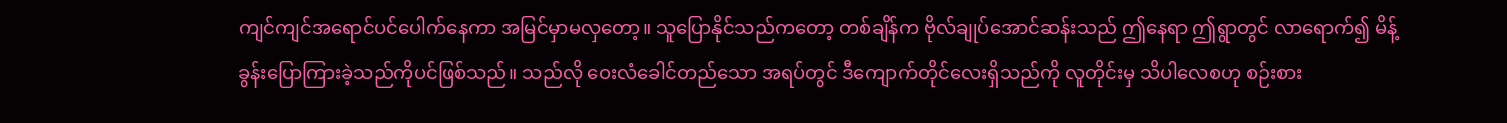ကျင်ကျင်အရောင်ပင်ပေါက်နေကာ အမြင်မှာမလှတော့။ သူပြောနိုင်သည်ကတော့ တစ်ချိန်က ဗိုလ်ချုပ်အောင်ဆန်းသည် ဤနေရာ ဤရွာတွင် လာရောက်၍ မိန့်ခွန်းပြောကြားခဲ့သည်ကိုပင်ဖြစ်သည်။ သည်လို ဝေးလံခေါင်တည်သော အရပ်တွင် ဒီကျောက်တိုင်လေးရှိသည်ကို လူတိုင်းမှ သိပါလေစဟု စဉ်းစား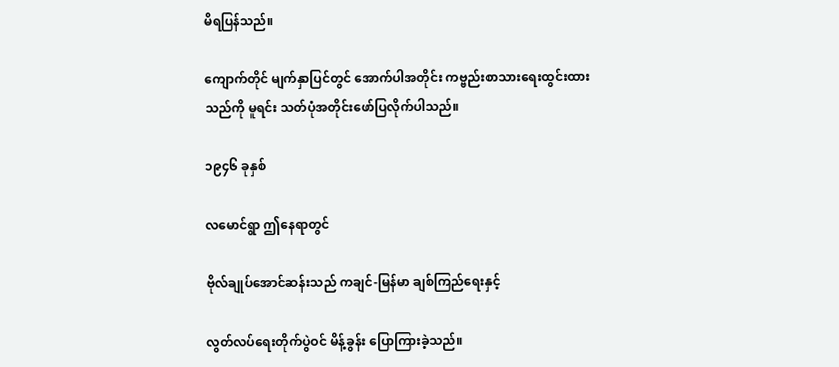မိရပြန်သည်။

ကျောက်တိုင် မျက်နှာပြင်တွင် အောက်ပါအတိုင်း ကဗ္ဗည်းစာသားရေးထွင်းထားသည်ကို မူရင်း သတ်ပုံအတိုင်းဖော်ပြလိုက်ပါသည်။

၁၉၄၆ ခုနှစ်

လမောင်ရွာ ဤနေရာတွင်

ဗိုလ်ချုပ်အောင်ဆန်းသည် ကချင်-မြန်မာ ချစ်ကြည်ရေးနှင့်

လွတ်လပ်ရေးတိုက်ပွဲဝင် မိန့်ခွန်း ပြောကြားခဲ့သည်။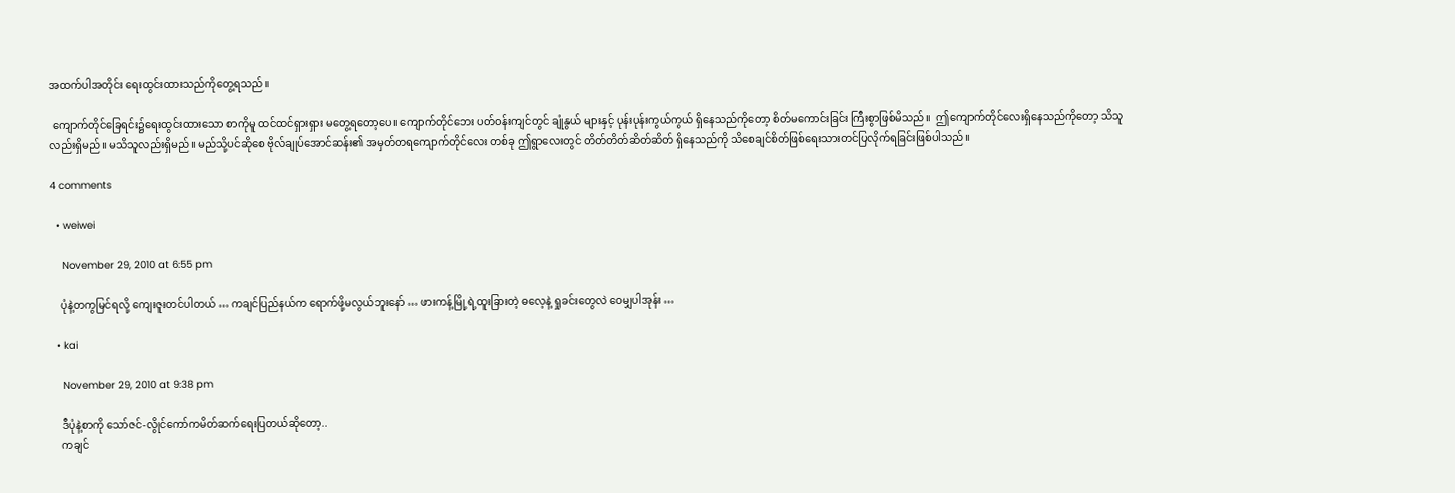အထက်ပါအတိုင်း ရေးထွင်းထားသည်ကိုတွေ့ရသည်။

 ကျောက်တိုင်ခြေရင်း၌ရေးထွင်းထားသော စာကိုမူ ထင်ထင်ရှားရှား မတွေ့ရတော့ပေ။ ကျောက်တိုင်ဘေး ပတ်ဝန်းကျင်တွင် ချုံနွယ် များနှင့် ပုန်းပုန်းကွယ်ကွယ် ရှိနေသည်ကိုတော့ စိတ်မကောင်းခြင်း ကြီးစွာဖြစ်မိသည်။  ဤကျောက်တိုင်လေးရှိနေသည်ကိုတော့ သိသူလည်းရှိမည်။ မသိသူလည်းရှိမည်။ မည်သို့ပင်ဆိုစေ ဗိုလ်ချုပ်အောင်ဆန်း၏ အမှတ်တရကျောက်တိုင်လေး တစ်ခု ဤရွာလေးတွင် တိတ်တိတ်ဆိတ်ဆိတ် ရှိနေသည်ကို သိစေချင်စိတ်ဖြစ်ရေးသားတင်ပြလိုက်ရခြင်းဖြစ်ပါသည်။

4 comments

  • weiwei

    November 29, 2010 at 6:55 pm

    ပုံနဲ့တကွမြင်ရလို့ ကျေးဇူးတင်ပါတယ် … ကချင်ပြည်နယ်က ရောက်ဖို့မလွယ်ဘူးနော် … ဖားကန့်မြို့ရဲ့ထူးခြားတဲ့ ဓလေ့နဲ့ ရှုခင်းတွေလဲ ဝေမျှပါအုန်း …

  • kai

    November 29, 2010 at 9:38 pm

    ဒီပုံနဲ့စာကို သော်ဇင်-လွိုင်ကော်ကမိတ်ဆက်ရေးပြတယ်ဆိုတော့..
    ကချင်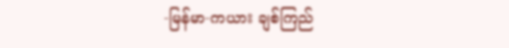-မြန်မာ-ကယား ချစ်ကြည်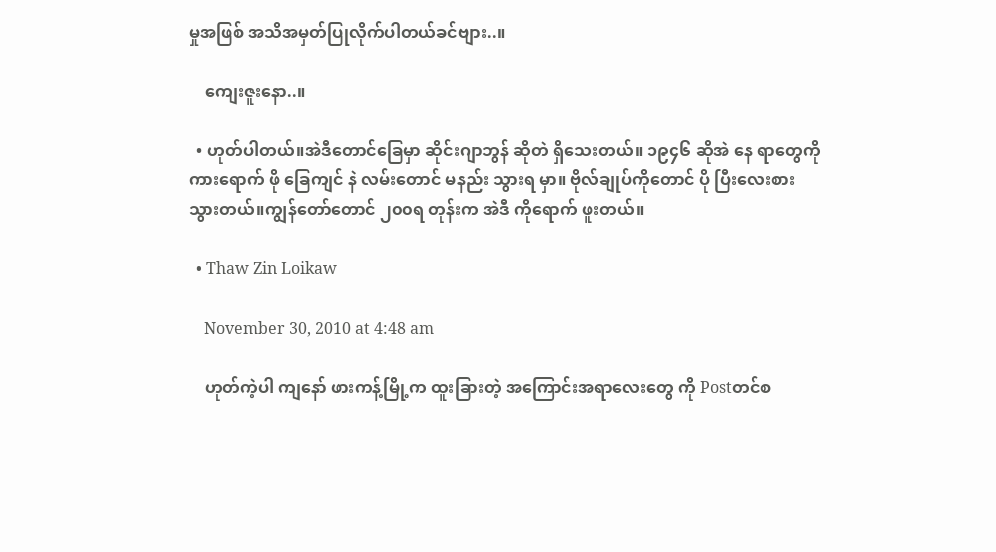မှုအဖြစ် အသိအမှတ်ပြုလိုက်ပါတယ်ခင်ဗျား..။

    ကျေးဇူးနော..။

  • ဟုတ်ပါတယ်။အဲဒီတောင်ခြေမှာ ဆိုင်းဂျာဘွန် ဆိုတဲ ရှိသေးတယ်။ ၁၉၄၆ ဆိုအဲ နေ ရာတွေကို ကားရောက် ဖို ခြေကျင် နဲ လမ်းတောင် မနည်း သွားရ မှာ။ ဗိုလ်ချုပ်ကိုတောင် ပို ပြီးလေးစား သွားတယ်။ကျွန်တော်တောင် ၂၀၀ရ တုန်းက အဲဒီ ကိုရောက် ဖူးတယ်။

  • Thaw Zin Loikaw

    November 30, 2010 at 4:48 am

    ဟုတ်ကဲ့ပါ ကျနော် ဖားကန့်မြို့က ထူးခြားတဲ့ အကြောင်းအရာလေးတွေ ကို Postတင်စ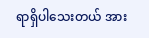ရာရှိပါသေးတယ် အား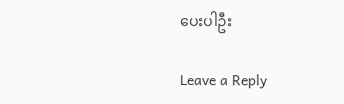ပေးပါဦး

Leave a Reply